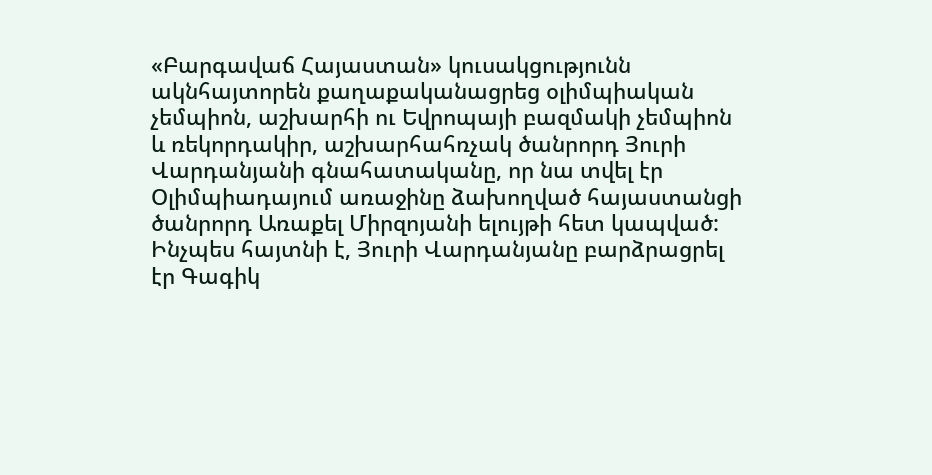«Բարգավաճ Հայաստան» կուսակցությունն ակնհայտորեն քաղաքականացրեց օլիմպիական չեմպիոն, աշխարհի ու Եվրոպայի բազմակի չեմպիոն և ռեկորդակիր, աշխարհահռչակ ծանրորդ Յուրի Վարդանյանի գնահատականը, որ նա տվել էր Օլիմպիադայում առաջինը ձախողված հայաստանցի ծանրորդ Առաքել Միրզոյանի ելույթի հետ կապված:
Ինչպես հայտնի է, Յուրի Վարդանյանը բարձրացրել էր Գագիկ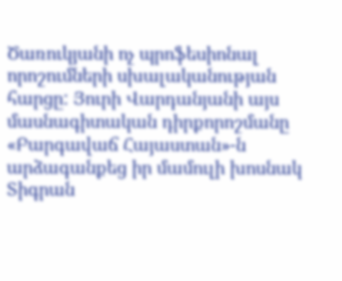Ծառուկյանի ոչ պրոֆեսիոնալ որոշումների սխալականության հարցը: Յուրի Վարդանյանի այս մասնագիտական դիրքորոշմանը «Բարգավաճ Հայաստան»-ն արձագանքեց իր մամուլի խոսնակ Տիգրան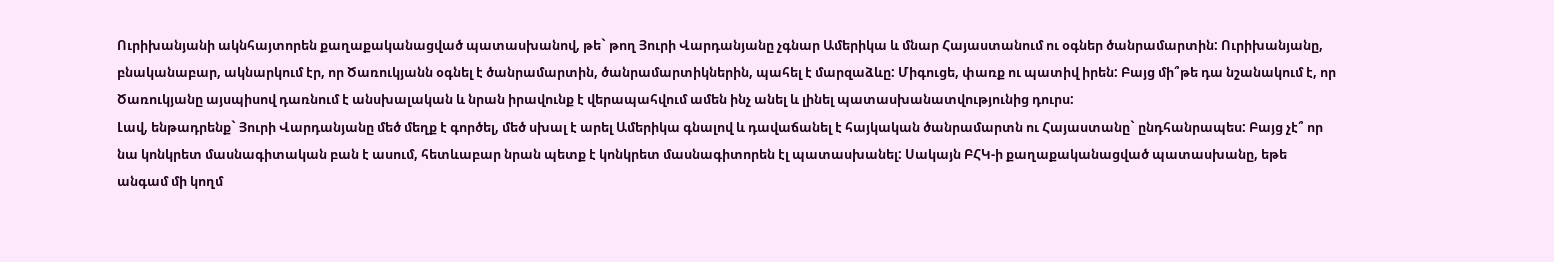Ուրիխանյանի ակնհայտորեն քաղաքականացված պատասխանով, թե` թող Յուրի Վարդանյանը չգնար Ամերիկա և մնար Հայաստանում ու օգներ ծանրամարտին: Ուրիխանյանը, բնականաբար, ակնարկում էր, որ Ծառուկյանն օգնել է ծանրամարտին, ծանրամարտիկներին, պահել է մարզաձևը: Միգուցե, փառք ու պատիվ իրեն: Բայց մի՞թե դա նշանակում է, որ Ծառուկյանը այսպիսով դառնում է անսխալական և նրան իրավունք է վերապահվում ամեն ինչ անել և լինել պատասխանատվությունից դուրս:
Լավ, ենթադրենք` Յուրի Վարդանյանը մեծ մեղք է գործել, մեծ սխալ է արել Ամերիկա գնալով և դավաճանել է հայկական ծանրամարտն ու Հայաստանը` ընդհանրապես: Բայց չէ՞ որ նա կոնկրետ մասնագիտական բան է ասում, հետևաբար նրան պետք է կոնկրետ մասնագիտորեն էլ պատասխանել: Սակայն ԲՀԿ-ի քաղաքականացված պատասխանը, եթե անգամ մի կողմ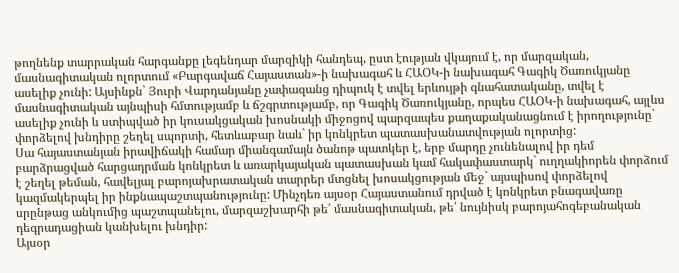թողնենք տարրական հարգանքը լեգենդար մարզիկի հանդեպ, ըստ էության վկայում է, որ մարզական, մասնագիտական ոլորտում «Բարգավաճ Հայաստան»-ի նախագահ և ՀԱՕԿ-ի նախագահ Գագիկ Ծառուկյանը ասելիք չունի: Այսինքն` Յուրի Վարդանյանը չափազանց դիպուկ է տվել երևույթի գնահատականը, տվել է մասնագիտական այնպիսի հմտությամբ և ճշգրտությամբ, որ Գագիկ Ծառուկյանը, որպես ՀԱՕԿ-ի նախագահ, այլևս ասելիք չունի և ստիպված իր կուսակցական խոսնակի միջոցով պարզապես քաղաքականացնում է իրողությունը` փորձելով խնդիրը շեղել սպորտի, հետևաբար նաև` իր կոնկրետ պատասխանատվության ոլորտից:
Սա հայաստանյան իրավիճակի համար միանգամայն ծանոթ պատկեր է, երբ մարդը չունենալով իր դեմ բարձրացված հարցադրման կոնկրետ և առարկայական պատասխան կամ հակափաստարկ` ուղղակիորեն փորձում է շեղել թեման, հավելյալ բարոյախրատական տարրեր մտցնել խոսակցության մեջ` այսպիսով փորձելով կազմակերպել իր ինքնապաշտպանությունը: Մինչդեռ այսօր Հայաստանում դրված է կոնկրետ բնագավառը սրընթաց անկումից պաշտպանելու, մարզաշխարհի թե՛ մասնագիտական, թե՛ նույնիսկ բարոյահոգեբանական դեգրադացիան կանխելու խնդիր:
Այսօր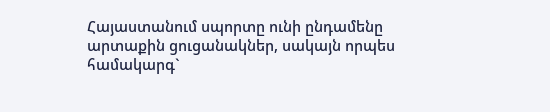Հայաստանում սպորտը ունի ընդամենը արտաքին ցուցանակներ, սակայն որպես համակարգ`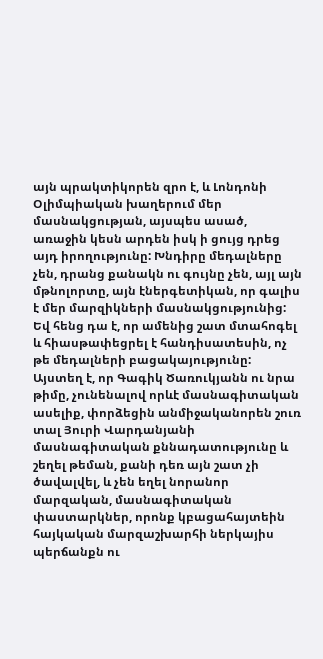այն պրակտիկորեն զրո է, և Լոնդոնի Օլիմպիական խաղերում մեր մասնակցության, այսպես ասած, առաջին կեսն արդեն իսկ ի ցույց դրեց այդ իրողությունը: Խնդիրը մեդալները չեն, դրանց քանակն ու գույնը չեն, այլ այն մթնոլորտը, այն էներգետիկան, որ գալիս է մեր մարզիկների մասնակցությունից: Եվ հենց դա է, որ ամենից շատ մտահոգել և հիասթափեցրել է հանդիսատեսին, ոչ թե մեդալների բացակայությունը: Այստեղ է, որ Գագիկ Ծառուկյանն ու նրա թիմը, չունենալով որևէ մասնագիտական ասելիք, փորձեցին անմիջականորեն շուռ տալ Յուրի Վարդանյանի մասնագիտական քննադատությունը և շեղել թեման, քանի դեռ այն շատ չի ծավալվել, և չեն եղել նորանոր մարզական, մասնագիտական փաստարկներ, որոնք կբացահայտեին հայկական մարզաշխարհի ներկայիս պերճանքն ու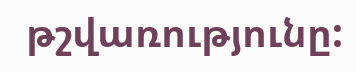թշվառությունը: